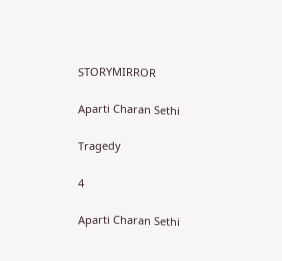STORYMIRROR

Aparti Charan Sethi

Tragedy

4

Aparti Charan Sethi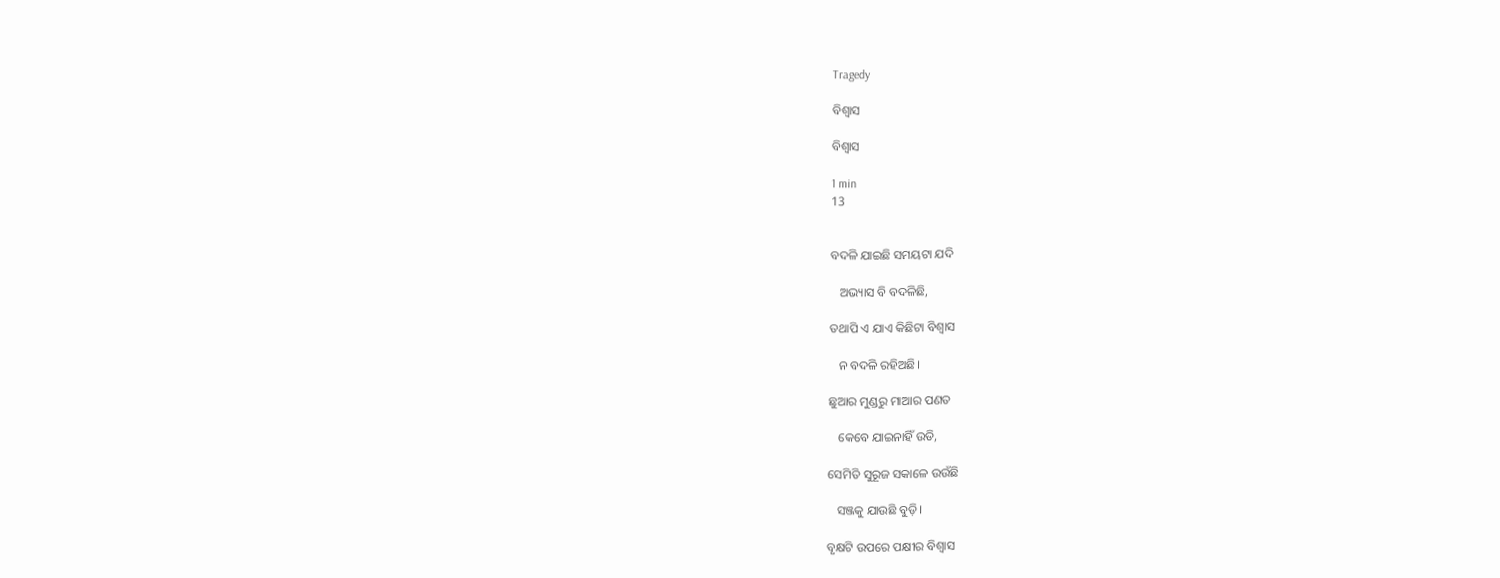Tragedy

ବିଶ୍ଵାସ

ବିଶ୍ଵାସ

1 min
13


ବଦଳି ଯାଇଛି ସମୟଟା ଯଦି

   ଅଭ୍ୟାସ ବି ବଦଳିଛି,

ତଥାପି ଏ ଯାଏ କିଛିଟା ବିଶ୍ୱାସ

   ନ ବଦଳି ରହିଅଛି।

ଛୁଆର ମୁଣ୍ଡରୁ ମାଆର ପଣତ

   କେବେ ଯାଇନାହିଁ ଉଡି,

ସେମିତି ସୁରୂଜ ସକାଳେ ଉଉଁଛି

   ସଞ୍ଜକୁ‌ ଯାଉଛି ବୁଡ଼ି।

ବୃକ୍ଷଟି ଉପରେ ପକ୍ଷୀର ବିଶ୍ଵାସ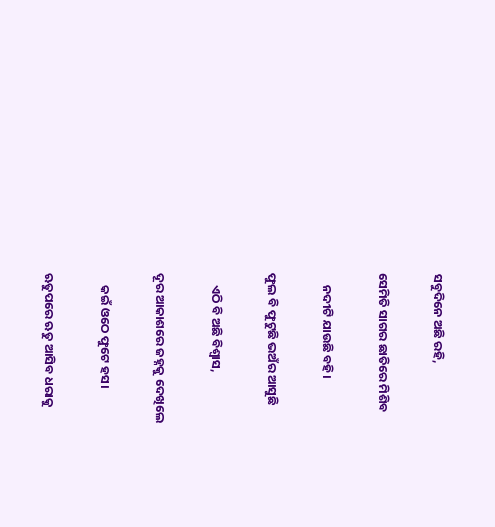ସବୁଦିନେ ଅଛି ରହି,

ସେମିତି ସାଗର ଛାତିରେ ମିଶିବ

    ନଦୀଟି ଯାଉଛି ବହି।

ଫୁଲ ବି ଫୁଟୁଛି ଭ‌ଅଁର ଆସୁଛି

    ଏଠି ବି ଅଛି ବିଶ୍ୱାସ,

ଦୂର ଆକାଶରେ ଜହ୍ନକୁ ଦେଖିଲେ

    କ‌ଇଁ ଓଠେ ଫୁଟେ ହସ।

ଋତୁପରେ ଋତୁ ଆସିବ ଧରାକୁ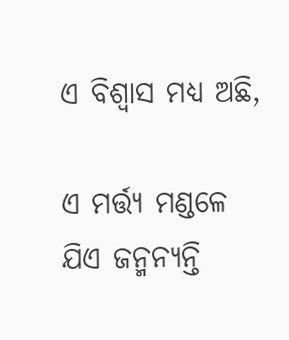ଏ ବିଶ୍ଵାସ ମଧ୍ୟ ଅଛି,

ଏ ମର୍ତ୍ତ୍ଯ ମଣ୍ଡଳେ ଯିଏ ଜନ୍ମନ୍ଯନ୍ତି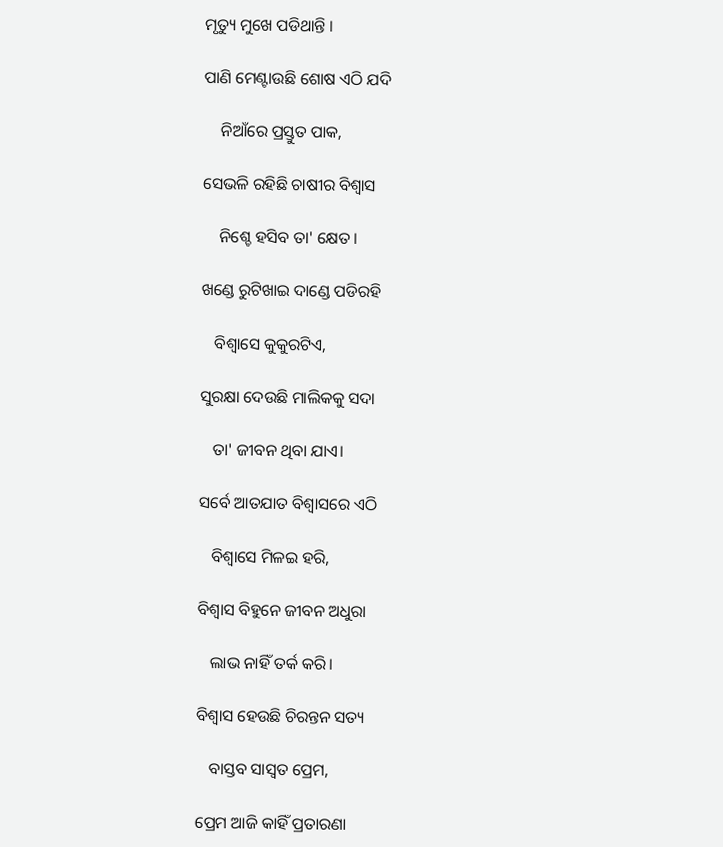ମୃତ୍ୟୁ ମୁଖେ ପଡିଥାନ୍ତି ‌।

ପାଣି ମେଣ୍ଟାଉଛି‌ ଶୋଷ ଏଠି ଯଦି

    ନିଆଁରେ ପ୍ରସ୍ତୁତ ପାକ‌,

ସେଭଳି ରହିଛି ଚାଷୀର ବିଶ୍ଵାସ

    ନିଶ୍ଚେ ହସିବ‌ ତା' କ୍ଷେତ।

ଖଣ୍ଡେ ରୁଟିଖାଇ ଦାଣ୍ଡେ ପଡିରହି

   ବିଶ୍ଵାସେ‌ କୁକୁରଟିଏ‌,

ସୁରକ୍ଷା ଦେଉଛି ମାଲିକକୁ ସଦା

   ତା' ଜୀବନ ଥିବା ଯାଏ।

ସର୍ବେ‌ ଆତଯାତ‌ ବିଶ୍ଵାସରେ ଏଠି

   ବିଶ୍ଵାସେ‌ ମିଳ‌ଇ ହରି,

ବିଶ୍ଵାସ ବିହୁନେ ଜୀବନ ଅଧୁରା‌

   ଲାଭ ନାହିଁ ତର୍କ କରି।

ବିଶ୍ଵାସ ହେଉଛି ଚିରନ୍ତନ ସତ୍ୟ

   ବାସ୍ତବ ସାସ୍ଵତ‌ ପ୍ରେମ,

ପ୍ରେମ ଆଜି କାହିଁ ପ୍ରତାରଣା‌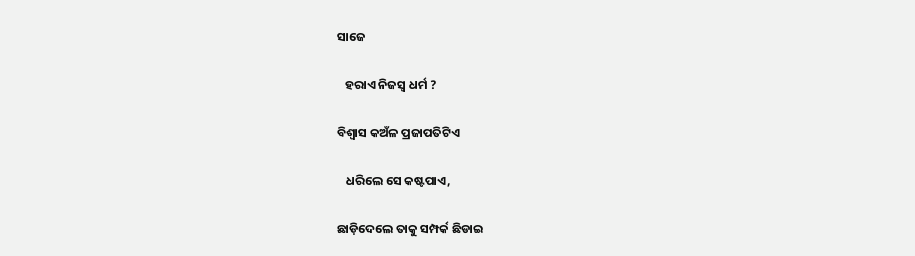ସାଜେ

   ହରାଏ‌ ନିଜସ୍ଵ ଧର୍ମ ?

ବିଶ୍ଵାସ କ‌ଅଁଳ ପ୍ରଜାପତିଟିଏ

   ଧରିଲେ‌ ସେ କଷ୍ଟପାଏ,

ଛାଡ଼ିଦେଲେ ତାକୁ‌ ସମ୍ପର୍କ ଛିଡାଇ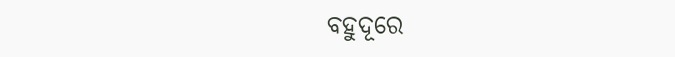ବହୁଦୂରେ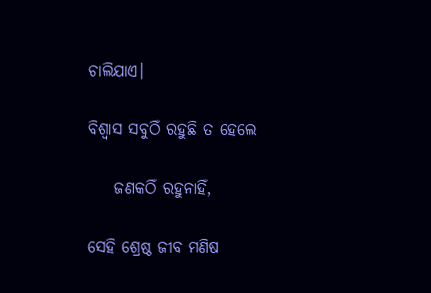ଚାଲିଯାଏ‌।

ବିଶ୍ଵାସ ସବୁଠିଁ ରହୁଛି ତ ହେଲେ

    ଜଣକଠିଁ ରହୁନାହିଁ,

ସେହି ଶ୍ରେଷ୍ଠ ଜୀବ ମଣିଷ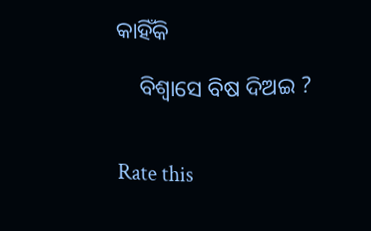କାହିଁକି

    ବିଶ୍ଵାସେ‌ ବିଷ ଦିଅଇ ?


Rate this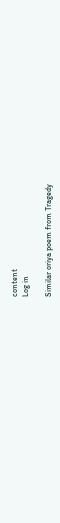content
Log in

Similar oriya poem from Tragedy